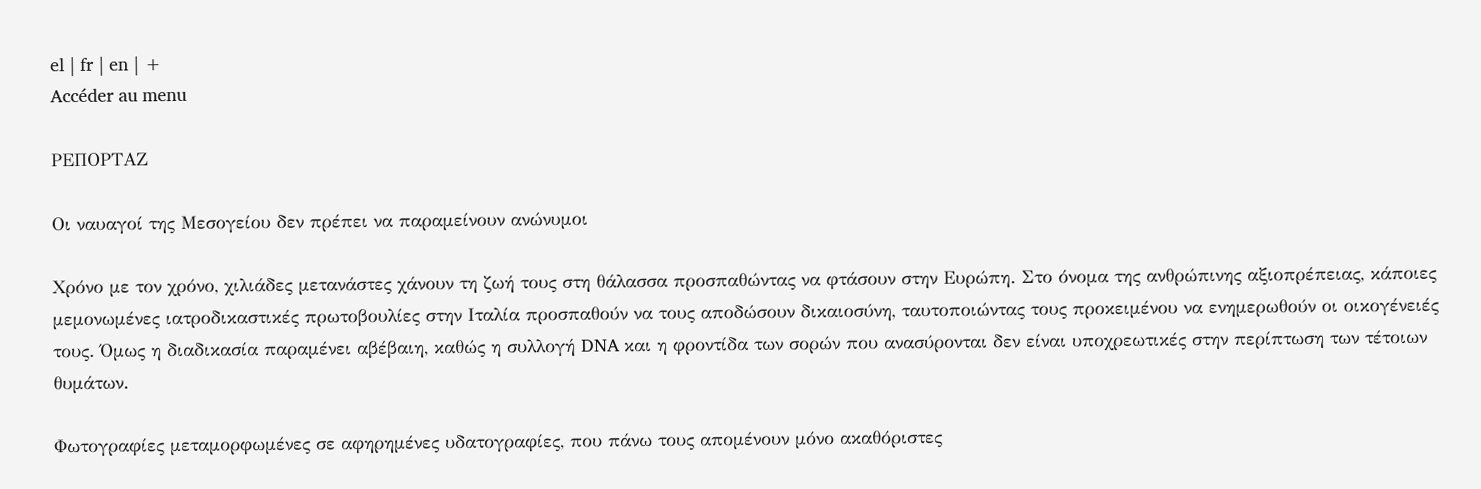el | fr | en | +
Accéder au menu

ΡΕΠΟΡΤΑΖ

Οι ναυαγοί της Μεσογείου δεν πρέπει να παραμείνουν ανώνυμοι

Χρόνο με τον χρόνο, χιλιάδες μετανάστες χάνουν τη ζωή τους στη θάλασσα προσπαθώντας να φτάσουν στην Ευρώπη. Στο όνομα της ανθρώπινης αξιοπρέπειας, κάποιες μεμονωμένες ιατροδικαστικές πρωτοβουλίες στην Ιταλία προσπαθούν να τους αποδώσουν δικαιοσύνη, ταυτοποιώντας τους προκειμένου να ενημερωθούν οι οικογένειές τους. Όμως η διαδικασία παραμένει αβέβαιη, καθώς η συλλογή DNA και η φροντίδα των σορών που ανασύρονται δεν είναι υποχρεωτικές στην περίπτωση των τέτοιων θυμάτων.

Φωτογραφίες μεταμορφωμένες σε αφηρημένες υδατογραφίες, που πάνω τους απομένουν μόνο ακαθόριστες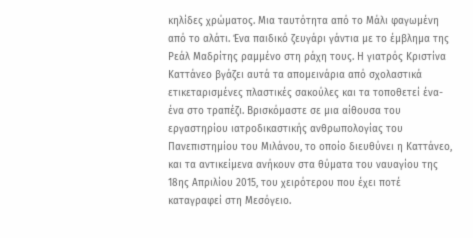κηλίδες χρώματος. Μια ταυτότητα από το Μάλι φαγωμένη από το αλάτι. Ένα παιδικό ζευγάρι γάντια με το έμβλημα της Ρεάλ Μαδρίτης ραμμένο στη ράχη τους. Η γιατρός Κριστίνα Καττάνεο βγάζει αυτά τα απομεινάρια από σχολαστικά ετικεταρισμένες πλαστικές σακούλες και τα τοποθετεί ένα-ένα στο τραπέζι. Βρισκόμαστε σε μια αίθουσα του εργαστηρίου ιατροδικαστικής ανθρωπολογίας του Πανεπιστημίου του Μιλάνου, το οποίο διευθύνει η Καττάνεο, και τα αντικείμενα ανήκουν στα θύματα του ναυαγίου της 18ης Απριλίου 2015, του χειρότερου που έχει ποτέ καταγραφεί στη Μεσόγειο.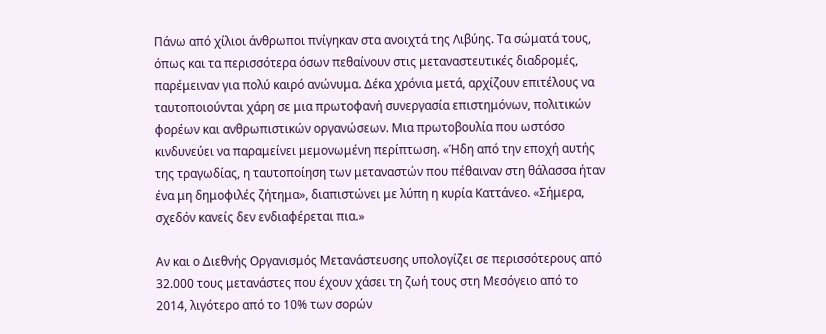Πάνω από χίλιοι άνθρωποι πνίγηκαν στα ανοιχτά της Λιβύης. Τα σώματά τους, όπως και τα περισσότερα όσων πεθαίνουν στις μεταναστευτικές διαδρομές, παρέμειναν για πολύ καιρό ανώνυμα. Δέκα χρόνια μετά, αρχίζουν επιτέλους να ταυτοποιούνται χάρη σε μια πρωτοφανή συνεργασία επιστημόνων, πολιτικών φορέων και ανθρωπιστικών οργανώσεων. Μια πρωτοβουλία που ωστόσο κινδυνεύει να παραμείνει μεμονωμένη περίπτωση. «Ήδη από την εποχή αυτής της τραγωδίας, η ταυτοποίηση των μεταναστών που πέθαιναν στη θάλασσα ήταν ένα μη δημοφιλές ζήτημα», διαπιστώνει με λύπη η κυρία Καττάνεο. «Σήμερα, σχεδόν κανείς δεν ενδιαφέρεται πια.»

Αν και ο Διεθνής Οργανισμός Μετανάστευσης υπολογίζει σε περισσότερους από 32.000 τους μετανάστες που έχουν χάσει τη ζωή τους στη Μεσόγειο από το 2014, λιγότερο από το 10% των σορών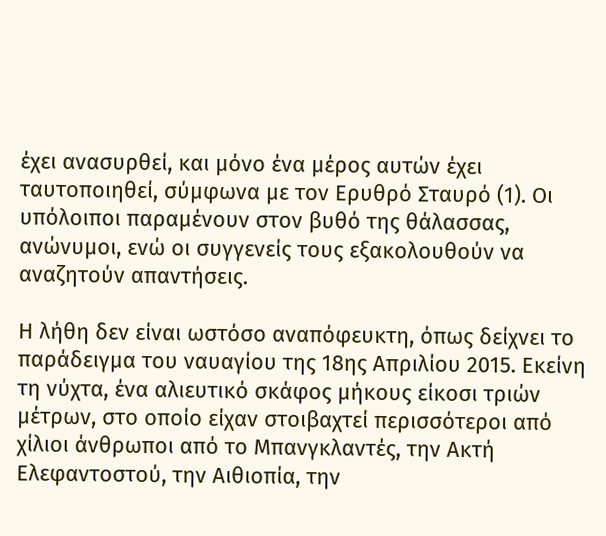έχει ανασυρθεί, και μόνο ένα μέρος αυτών έχει ταυτοποιηθεί, σύμφωνα με τον Ερυθρό Σταυρό (1). Οι υπόλοιποι παραμένουν στον βυθό της θάλασσας, ανώνυμοι, ενώ οι συγγενείς τους εξακολουθούν να αναζητούν απαντήσεις.

Η λήθη δεν είναι ωστόσο αναπόφευκτη, όπως δείχνει το παράδειγμα του ναυαγίου της 18ης Απριλίου 2015. Εκείνη τη νύχτα, ένα αλιευτικό σκάφος μήκους είκοσι τριών μέτρων, στο οποίο είχαν στοιβαχτεί περισσότεροι από χίλιοι άνθρωποι από το Μπανγκλαντές, την Ακτή Ελεφαντοστού, την Αιθιοπία, την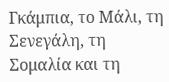Γκάμπια, το Μάλι, τη Σενεγάλη, τη Σομαλία και τη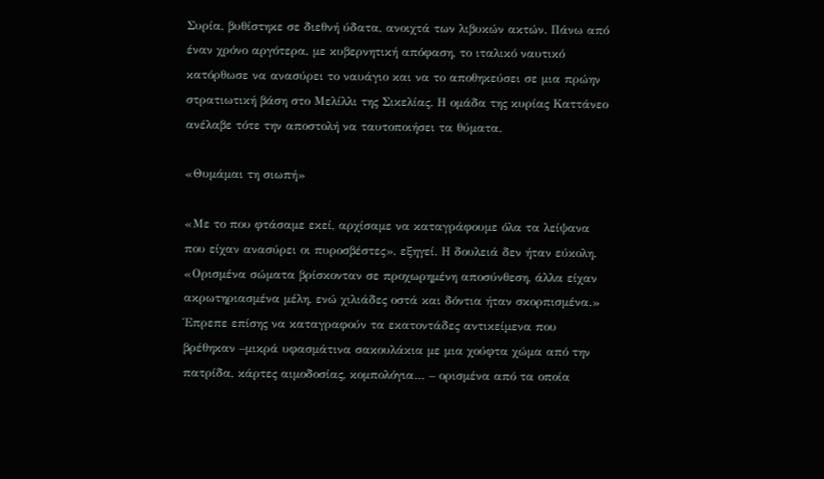Συρία, βυθίστηκε σε διεθνή ύδατα, ανοιχτά των λιβυκών ακτών. Πάνω από έναν χρόνο αργότερα, με κυβερνητική απόφαση, το ιταλικό ναυτικό κατόρθωσε να ανασύρει το ναυάγιο και να το αποθηκεύσει σε μια πρώην στρατιωτική βάση στο Μελίλλι της Σικελίας. Η ομάδα της κυρίας Καττάνεο ανέλαβε τότε την αποστολή να ταυτοποιήσει τα θύματα.

«Θυμάμαι τη σιωπή»

«Με το που φτάσαμε εκεί, αρχίσαμε να καταγράφουμε όλα τα λείψανα που είχαν ανασύρει οι πυροσβέστες», εξηγεί. Η δουλειά δεν ήταν εύκολη. «Ορισμένα σώματα βρίσκονταν σε προχωρημένη αποσύνθεση, άλλα είχαν ακρωτηριασμένα μέλη, ενώ χιλιάδες οστά και δόντια ήταν σκορπισμένα.» Έπρεπε επίσης να καταγραφούν τα εκατοντάδες αντικείμενα που βρέθηκαν –μικρά υφασμάτινα σακουλάκια με μια χούφτα χώμα από την πατρίδα, κάρτες αιμοδοσίας, κομπολόγια… – ορισμένα από τα οποία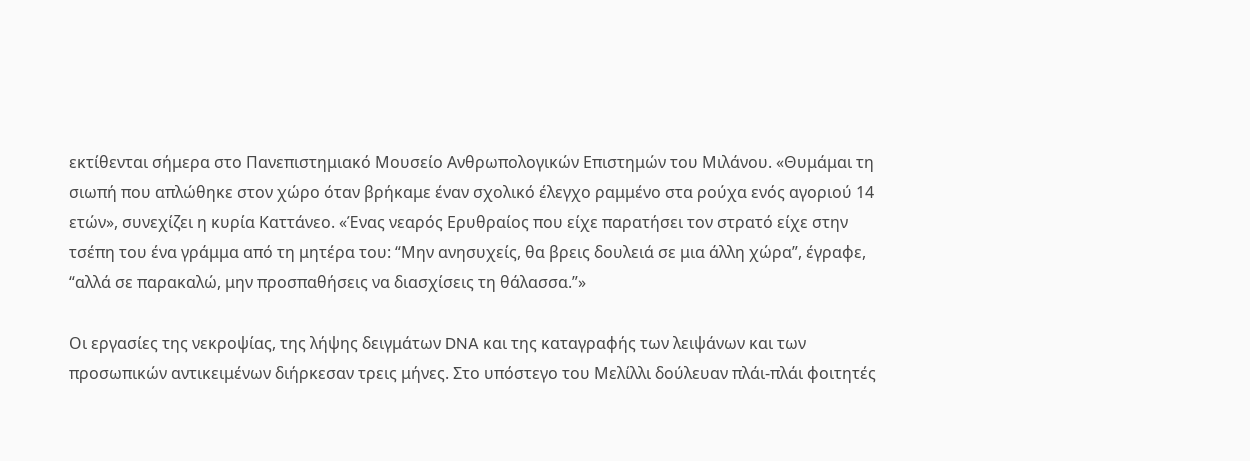εκτίθενται σήμερα στο Πανεπιστημιακό Μουσείο Ανθρωπολογικών Επιστημών του Μιλάνου. «Θυμάμαι τη σιωπή που απλώθηκε στον χώρο όταν βρήκαμε έναν σχολικό έλεγχο ραμμένο στα ρούχα ενός αγοριού 14 ετών», συνεχίζει η κυρία Καττάνεο. «Ένας νεαρός Ερυθραίος που είχε παρατήσει τον στρατό είχε στην τσέπη του ένα γράμμα από τη μητέρα του: “Μην ανησυχείς, θα βρεις δουλειά σε μια άλλη χώρα”, έγραφε, “αλλά σε παρακαλώ, μην προσπαθήσεις να διασχίσεις τη θάλασσα.”»

Οι εργασίες της νεκροψίας, της λήψης δειγμάτων DNA και της καταγραφής των λειψάνων και των προσωπικών αντικειμένων διήρκεσαν τρεις μήνες. Στο υπόστεγο του Μελίλλι δούλευαν πλάι-πλάι φοιτητές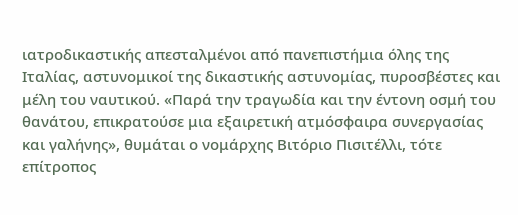ιατροδικαστικής απεσταλμένοι από πανεπιστήμια όλης της Ιταλίας, αστυνομικοί της δικαστικής αστυνομίας, πυροσβέστες και μέλη του ναυτικού. «Παρά την τραγωδία και την έντονη οσμή του θανάτου, επικρατούσε μια εξαιρετική ατμόσφαιρα συνεργασίας και γαλήνης», θυμάται ο νομάρχης Βιτόριο Πισιτέλλι, τότε επίτροπος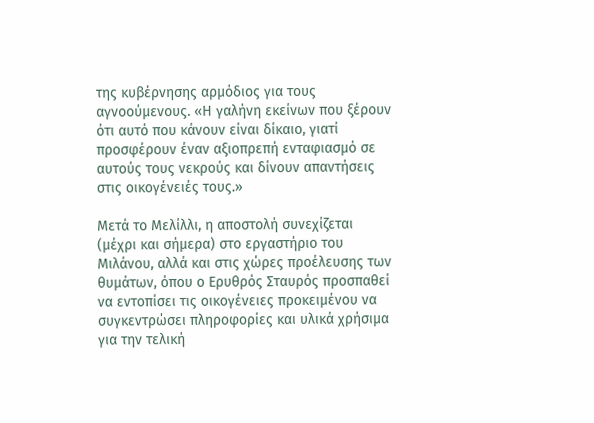της κυβέρνησης αρμόδιος για τους αγνοούμενους. «Η γαλήνη εκείνων που ξέρουν ότι αυτό που κάνουν είναι δίκαιο, γιατί προσφέρουν έναν αξιοπρεπή ενταφιασμό σε αυτούς τους νεκρούς και δίνουν απαντήσεις στις οικογένειές τους.»

Μετά το Μελίλλι, η αποστολή συνεχίζεται (μέχρι και σήμερα) στο εργαστήριο του Μιλάνου, αλλά και στις χώρες προέλευσης των θυμάτων, όπου ο Ερυθρός Σταυρός προσπαθεί να εντοπίσει τις οικογένειες προκειμένου να συγκεντρώσει πληροφορίες και υλικά χρήσιμα για την τελική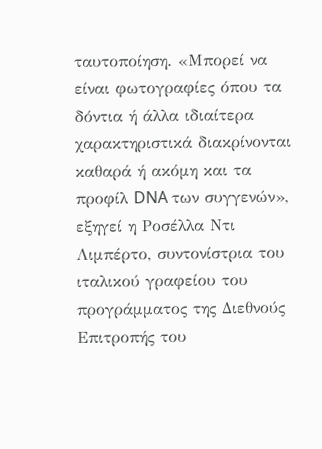ταυτοποίηση. «Μπορεί να είναι φωτογραφίες όπου τα δόντια ή άλλα ιδιαίτερα χαρακτηριστικά διακρίνονται καθαρά ή ακόμη και τα προφίλ DNA των συγγενών», εξηγεί η Ροσέλλα Ντι Λιμπέρτο, συντονίστρια του ιταλικού γραφείου του προγράμματος της Διεθνούς Επιτροπής του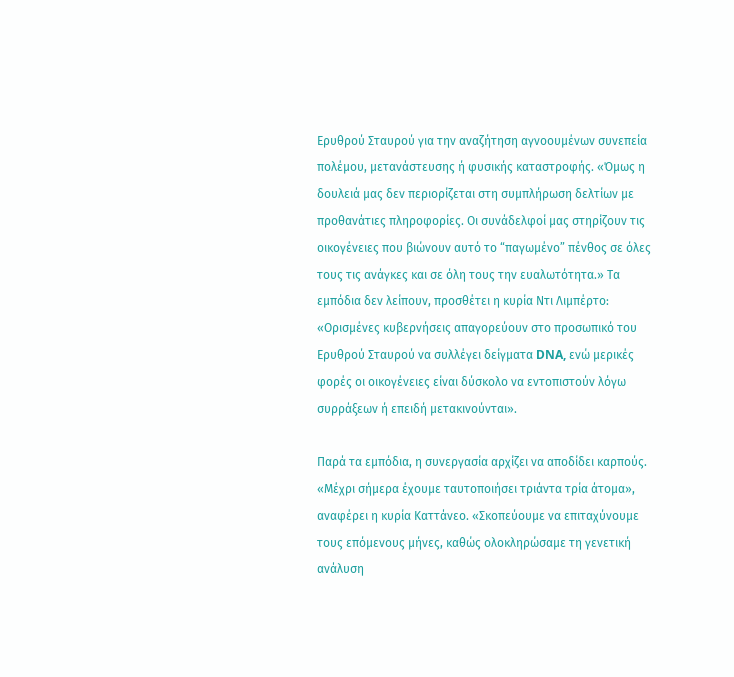Ερυθρού Σταυρού για την αναζήτηση αγνοουμένων συνεπεία πολέμου, μετανάστευσης ή φυσικής καταστροφής. «Όμως η δουλειά μας δεν περιορίζεται στη συμπλήρωση δελτίων με προθανάτιες πληροφορίες. Οι συνάδελφοί μας στηρίζουν τις οικογένειες που βιώνουν αυτό το “παγωμένο” πένθος σε όλες τους τις ανάγκες και σε όλη τους την ευαλωτότητα.» Τα εμπόδια δεν λείπουν, προσθέτει η κυρία Ντι Λιμπέρτο: «Ορισμένες κυβερνήσεις απαγορεύουν στο προσωπικό του Ερυθρού Σταυρού να συλλέγει δείγματα DNA, ενώ μερικές φορές οι οικογένειες είναι δύσκολο να εντοπιστούν λόγω συρράξεων ή επειδή μετακινούνται».

Παρά τα εμπόδια, η συνεργασία αρχίζει να αποδίδει καρπούς. «Μέχρι σήμερα έχουμε ταυτοποιήσει τριάντα τρία άτομα», αναφέρει η κυρία Καττάνεο. «Σκοπεύουμε να επιταχύνουμε τους επόμενους μήνες, καθώς ολοκληρώσαμε τη γενετική ανάλυση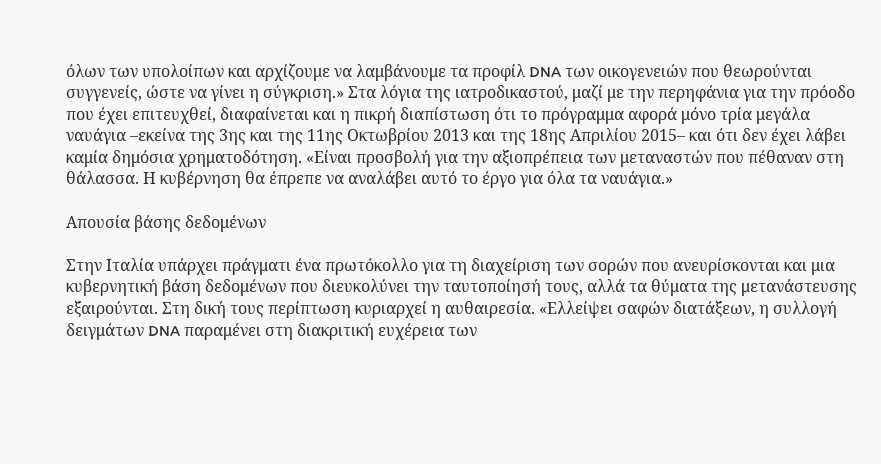όλων των υπολοίπων και αρχίζουμε να λαμβάνουμε τα προφίλ DNA των οικογενειών που θεωρούνται συγγενείς, ώστε να γίνει η σύγκριση.» Στα λόγια της ιατροδικαστού, μαζί με την περηφάνια για την πρόοδο που έχει επιτευχθεί, διαφαίνεται και η πικρή διαπίστωση ότι το πρόγραμμα αφορά μόνο τρία μεγάλα ναυάγια –εκείνα της 3ης και της 11ης Οκτωβρίου 2013 και της 18ης Απριλίου 2015– και ότι δεν έχει λάβει καμία δημόσια χρηματοδότηση. «Είναι προσβολή για την αξιοπρέπεια των μεταναστών που πέθαναν στη θάλασσα. Η κυβέρνηση θα έπρεπε να αναλάβει αυτό το έργο για όλα τα ναυάγια.»

Απουσία βάσης δεδομένων

Στην Ιταλία υπάρχει πράγματι ένα πρωτόκολλο για τη διαχείριση των σορών που ανευρίσκονται και μια κυβερνητική βάση δεδομένων που διευκολύνει την ταυτοποίησή τους, αλλά τα θύματα της μετανάστευσης εξαιρούνται. Στη δική τους περίπτωση κυριαρχεί η αυθαιρεσία. «Ελλείψει σαφών διατάξεων, η συλλογή δειγμάτων DNA παραμένει στη διακριτική ευχέρεια των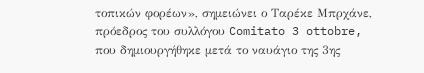τοπικών φορέων», σημειώνει ο Ταρέκε Μπρχάνε, πρόεδρος του συλλόγου Comitato 3 ottobre, που δημιουργήθηκε μετά το ναυάγιο της 3ης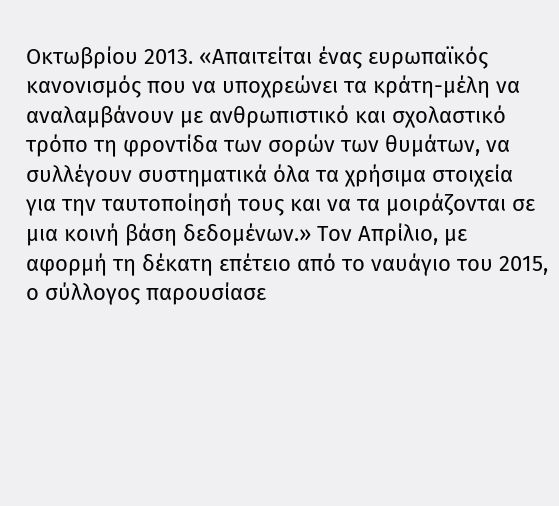Οκτωβρίου 2013. «Απαιτείται ένας ευρωπαϊκός κανονισμός που να υποχρεώνει τα κράτη-μέλη να αναλαμβάνουν με ανθρωπιστικό και σχολαστικό τρόπο τη φροντίδα των σορών των θυμάτων, να συλλέγουν συστηματικά όλα τα χρήσιμα στοιχεία για την ταυτοποίησή τους και να τα μοιράζονται σε μια κοινή βάση δεδομένων.» Τον Απρίλιο, με αφορμή τη δέκατη επέτειο από το ναυάγιο του 2015, ο σύλλογος παρουσίασε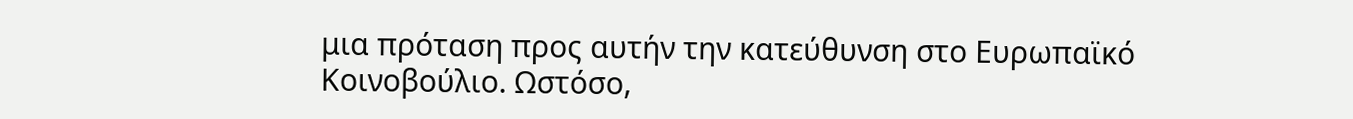μια πρόταση προς αυτήν την κατεύθυνση στο Ευρωπαϊκό Κοινοβούλιο. Ωστόσο,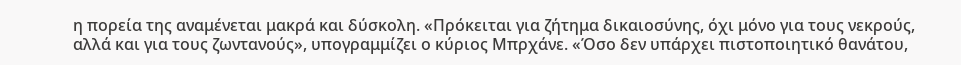η πορεία της αναμένεται μακρά και δύσκολη. «Πρόκειται για ζήτημα δικαιοσύνης, όχι μόνο για τους νεκρούς, αλλά και για τους ζωντανούς», υπογραμμίζει ο κύριος Μπρχάνε. «Όσο δεν υπάρχει πιστοποιητικό θανάτου,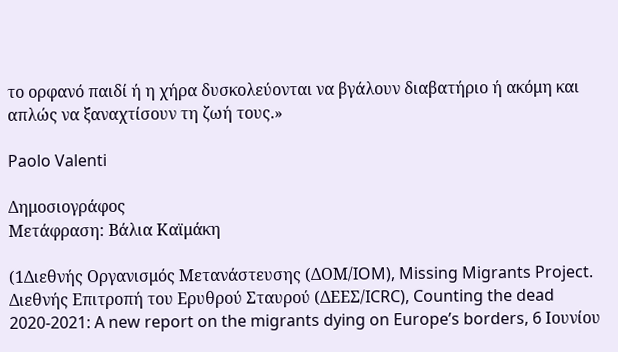το ορφανό παιδί ή η χήρα δυσκολεύονται να βγάλουν διαβατήριο ή ακόμη και απλώς να ξαναχτίσουν τη ζωή τους.»

Paolo Valenti

Δημοσιογράφος
Μετάφραση: Βάλια Καϊμάκη

(1Διεθνής Οργανισμός Μετανάστευσης (ΔΟΜ/IOM), Missing Migrants Project. Διεθνής Επιτροπή του Ερυθρού Σταυρού (ΔΕΕΣ/ICRC), Counting the dead 2020-2021: A new report on the migrants dying on Europe’s borders, 6 Ιουνίου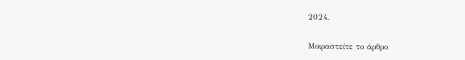2024.

Μοιραστείτε το άρθρο